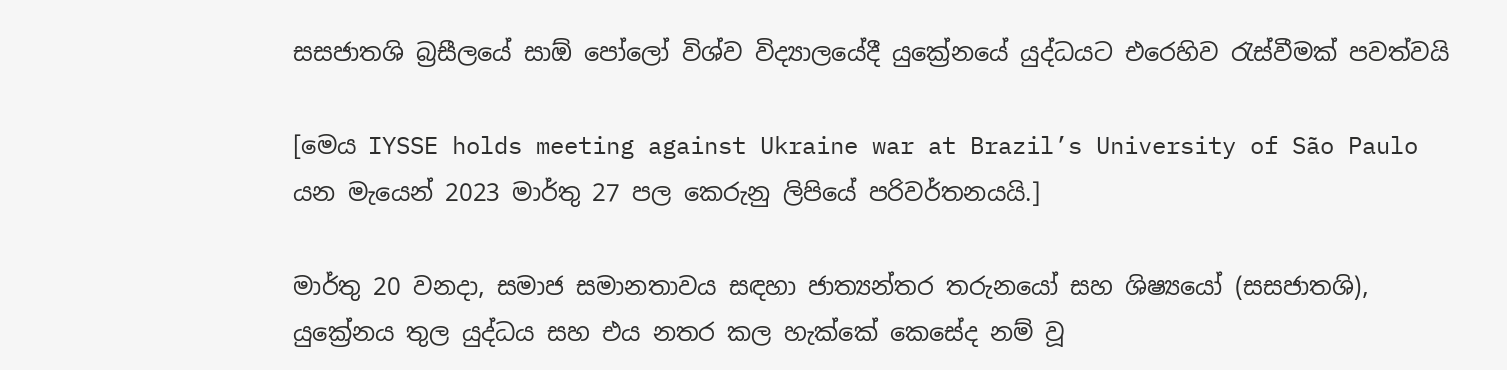සසජාතශි බ්‍රසීලයේ සාඕ පෝලෝ විශ්ව විද්‍යාලයේදී යුක්‍රේනයේ යුද්ධයට එරෙහිව රැස්වීමක් පවත්වයි

[මෙය IYSSE holds meeting against Ukraine war at Brazil’s University of São Paulo යන මැයෙන් 2023 මාර්තු 27 පල කෙරුනු ලිපියේ පරිවර්තනයයි.]

මාර්තු 20 වනදා, සමාජ සමානතාවය සඳහා ජාත්‍යන්තර තරුනයෝ සහ ශිෂ්‍යයෝ (සසජාතශි), යුක්‍රේනය තුල යුද්ධය සහ එය නතර කල හැක්කේ කෙසේද නම් වූ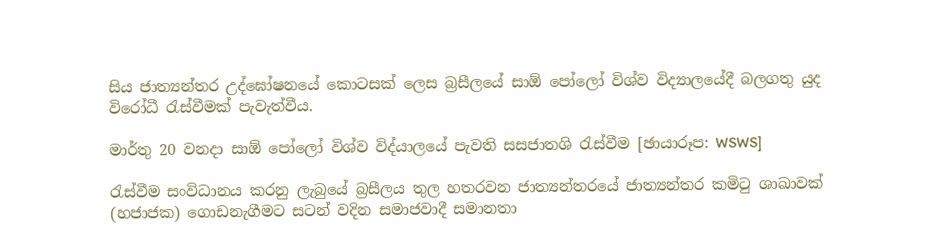සිය ජාත්‍යන්තර උද්ඝෝෂනයේ කොටසක් ලෙස බ්‍රසීලයේ සාඕ පෝලෝ විශ්ව විද්‍යාලයේදී බලගතු යුද විරෝධී රැස්වීමක් පැවැත්වීය.

මාර්තු 20 වනදා සාඕ පෝලෝ විශ්ව විද්යාලයේ පැවති සසජාතශි රැස්වීම [ඡායාරූප: WSWS]

රැස්වීම සංවිධානය කරනු ලැබුයේ බ්‍රසීලය තුල හතරවන ජාත්‍යන්තරයේ ජාත්‍යන්තර කමිටු ශාඛාවක් (හජාජක) ගොඩනැගීමට සටන් වදින සමාජවාදී සමානතා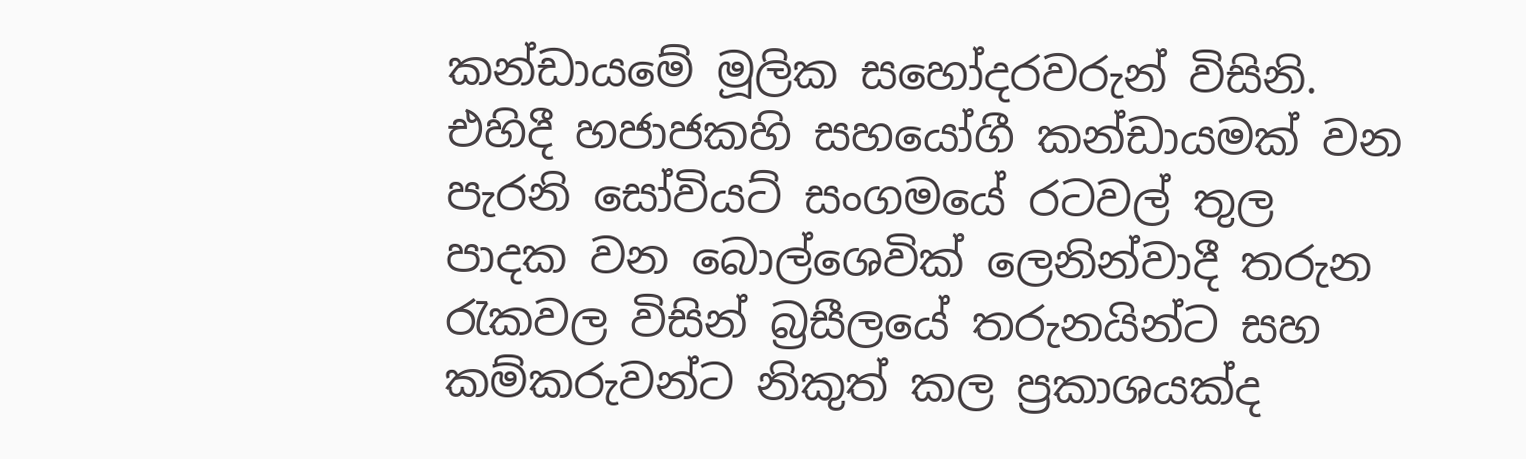කන්ඩායමේ මූලික සහෝදරවරුන් විසිනි. එහිදී හජාජකහි සහයෝගී කන්ඩායමක් වන පැරනි සෝවියට් සංගමයේ රටවල් තුල පාදක වන බොල්ශෙවික් ලෙනින්වාදී තරුන රැකවල විසින් බ්‍රසීලයේ තරුනයින්ට සහ කම්කරුවන්ට නිකුත් කල ප්‍රකාශයක්ද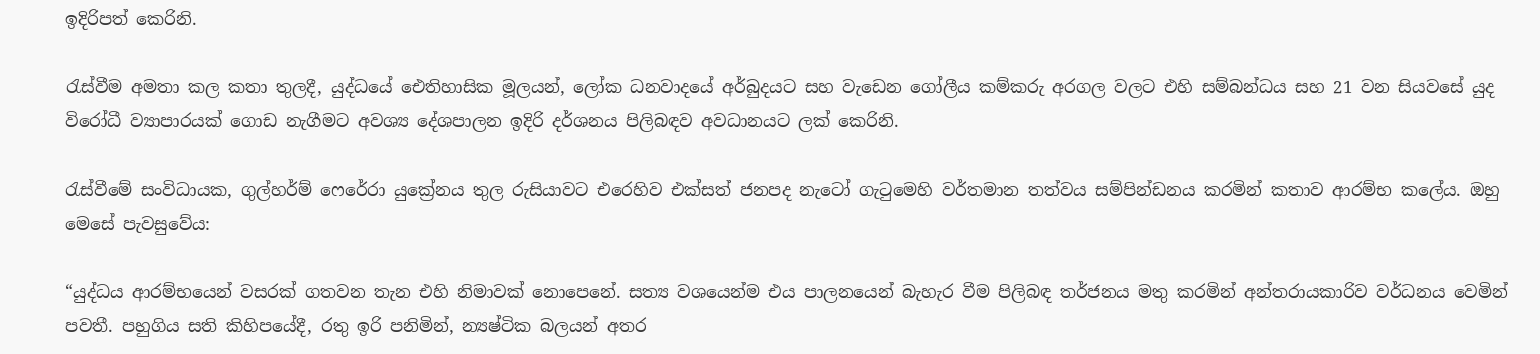ඉදිරිපත් කෙරිනි.

රැස්වීම අමතා කල කතා තුලදී, යුද්ධයේ ඓතිහාසික මූලයන්, ලෝක ධනවාදයේ අර්බුදයට සහ වැඩෙන ගෝලීය කම්කරු අරගල වලට එහි සම්බන්ධය සහ 21 වන සියවසේ යුද විරෝධී ව්‍යාපාරයක් ගොඩ නැගීමට අවශ්‍ය දේශපාලන ඉදිරි දර්ශනය පිලිබඳව අවධානයට ලක් කෙරිනි.

රැස්වීමේ සංවිධායක, ගුල්හර්ම් ෆෙරේරා යුක්‍රේනය තුල රුසියාවට එරෙහිව එක්සත් ජනපද නැටෝ ගැටුමෙහි වර්තමාන තත්වය සම්පින්ඩනය කරමින් කතාව ආරම්භ කලේය. ඔහු මෙසේ පැවසුවේය:

“යුද්ධය ආරම්භයෙන් වසරක් ගතවන තැන එහි නිමාවක් නොපෙනේ. සත්‍ය වශයෙන්ම එය පාලනයෙන් බැහැර වීම පිලිබඳ තර්ජනය මතු කරමින් අන්තරායකාරිව වර්ධනය වෙමින් පවතී. පහුගිය සති කිහිපයේදී, රතු ඉරි පනිමින්, න්‍යෂ්ටික බලයන් අතර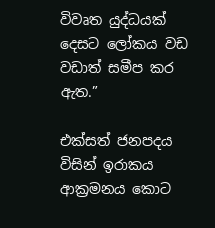විවෘත යුද්ධයක් දෙසට ලෝකය වඩ වඩාත් සමීප කර ඇත.”

එක්සත් ජනපදය විසින් ඉරාකය ආක්‍රමනය කොට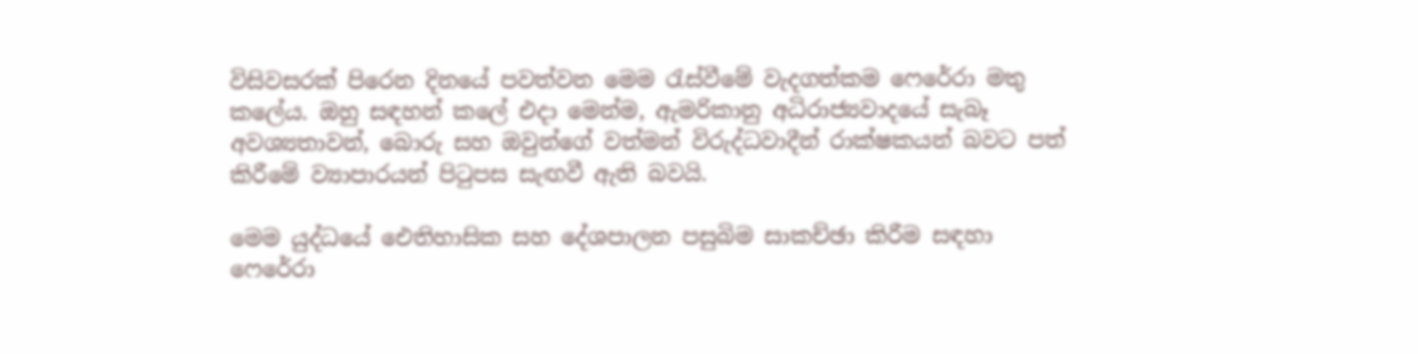විසිවසරක් පිරෙන දිනයේ පවත්වන මෙම රැස්වීමේ වැදගත්කම ෆෙරේරා මතු කලේය. ඔහු සඳහන් කලේ එදා මෙන්ම, ඇමරිකානු අධිරාජ්‍යවාදයේ සැබෑ අවශ්‍යතාවන්, බොරු සහ ඔවුන්ගේ වත්මන් විරුද්ධවාදීන් රාක්ෂකයන් බවට පත් කිරීමේ ව්‍යාපාරයන් පිටුපස සැඟවී ඇති බවයි.

මෙම යුද්ධයේ ඓතිහාසික සහ දේශපාලන පසුබිම සාකච්ඡා කිරීම සඳහා ෆෙරේරා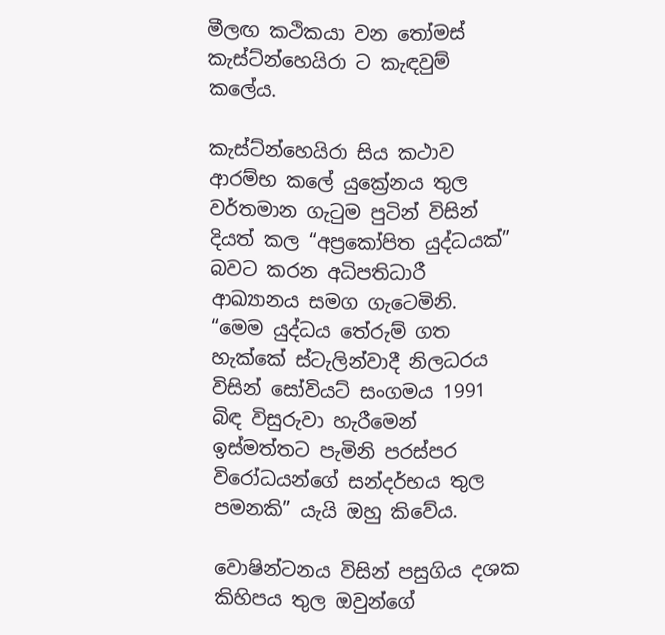මීලඟ කථිකයා වන තෝමස් කැස්ට්න්හෙයිරා ට කැඳවුම් කලේය.

කැස්ට්න්හෙයිරා සිය කථාව ආරම්භ කලේ යුක්‍රේනය තුල වර්තමාන ගැටුම පුටින් විසින් දියත් කල “අප්‍රකෝපිත යුද්ධයක්” බවට කරන අධිපතිධාරී ආඛ්‍යානය සමග ගැටෙමිනි. “මෙම යුද්ධය තේරුම් ගත හැක්කේ ස්ටැලින්වාදී නිලධරය විසින් සෝවියට් සංගමය 1991 බිඳ විසුරුවා හැරීමෙන් ඉස්මත්තට පැමිනි පරස්පර විරෝධයන්ගේ සන්දර්භය තුල පමනකි” යැයි ඔහු කිවේය.

වොෂින්ටනය විසින් පසුගිය දශක කිහිපය තුල ඔවුන්ගේ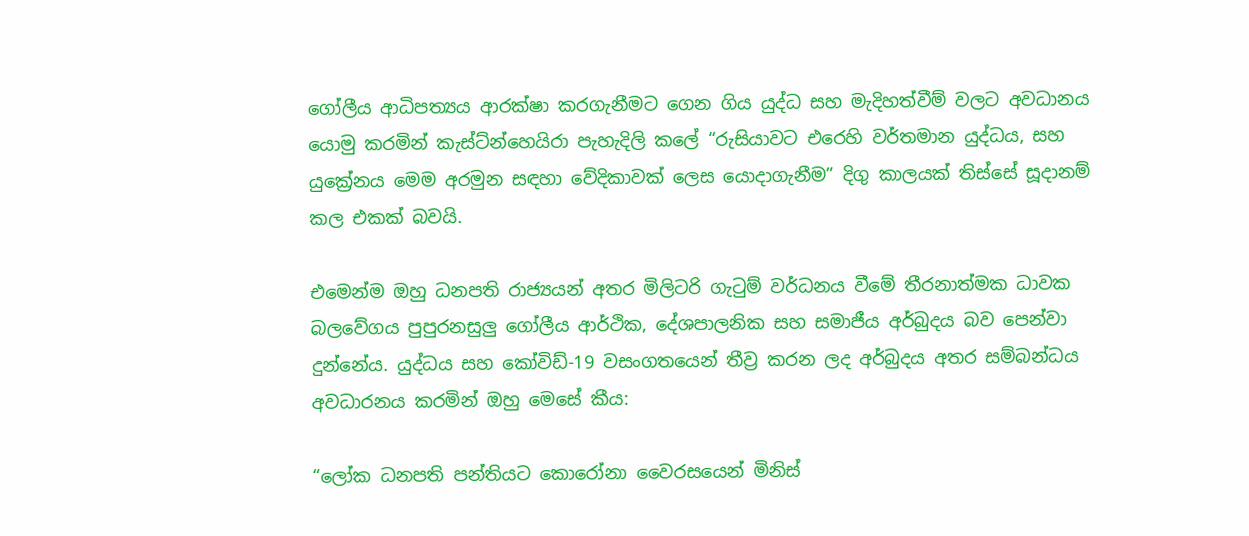ගෝලීය ආධිපත්‍යය ආරක්ෂා කරගැනීමට ගෙන ගිය යුද්ධ සහ මැදිහත්වීම් වලට අවධානය යොමු කරමින් කැස්ට්න්හෙයිරා පැහැදිලි කලේ “රුසියාවට එරෙහි වර්තමාන යුද්ධය, සහ යුක්‍රේනය මෙම අරමුන සඳහා වේදිකාවක් ලෙස යොදාගැනීම” දිගු කාලයක් තිස්සේ සූදානම් කල එකක් බවයි.

එමෙන්ම ඔහු ධනපති රාජ්‍යයන් අතර මිලිටරි ගැටුම් වර්ධනය වීමේ තීරනාත්මක ධාවක බලවේගය පුපුරනසුලු ගෝලීය ආර්ථික, දේශපාලනික සහ සමාජීය අර්බුදය බව පෙන්වා දුන්නේය. යුද්ධය සහ කෝවිඩ්-19 වසංගතයෙන් තීව්‍ර කරන ලද අර්බුදය අතර සම්බන්ධය අවධාරනය කරමින් ඔහු මෙසේ කීය:

“ලෝක ධනපති පන්තියට කොරෝනා වෛරසයෙන් මිනිස්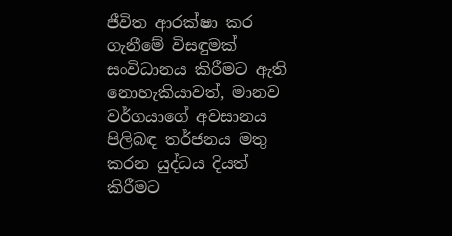ජීවිත ආරක්ෂා කර ගැනීමේ විසඳුමක් සංවිධානය කිරීමට ඇති නොහැකියාවත්, මානව වර්ගයාගේ අවසානය පිලිබඳ තර්ජනය මතු කරන යුද්ධය දියත් කිරීමට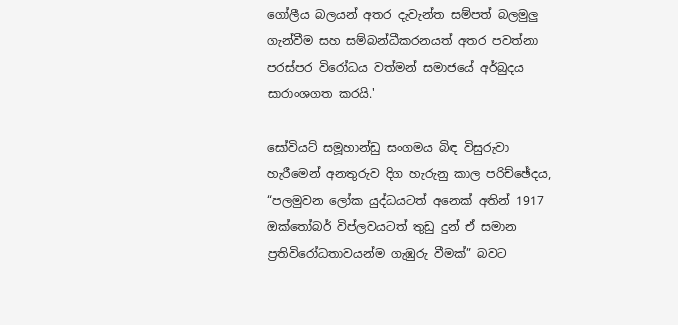ගෝලීය බලයන් අතර දැවැන්ත සම්පත් බලමුලු ගැන්වීම සහ සම්බන්ධීකරනයත් අතර පවත්නා පරස්පර විරෝධය වත්මන් සමාජයේ අර්බුදය සාරාංශගත කරයි.'

සෝවියට් සමූහාන්ඩු සංගමය බිඳ විසුරුවා හැරීමෙන් අනතුරුව දිග හැරුනු කාල පරිච්ඡේදය, “පලමුවන ලෝක යුද්ධයටත් අනෙක් අතින් 1917 ඔක්තෝබර් විප්ලවයටත් තුඩු දුන් ඒ සමාන ප්‍රතිවිරෝධතාවයන්ම ගැඹුරු වීමක්” බවට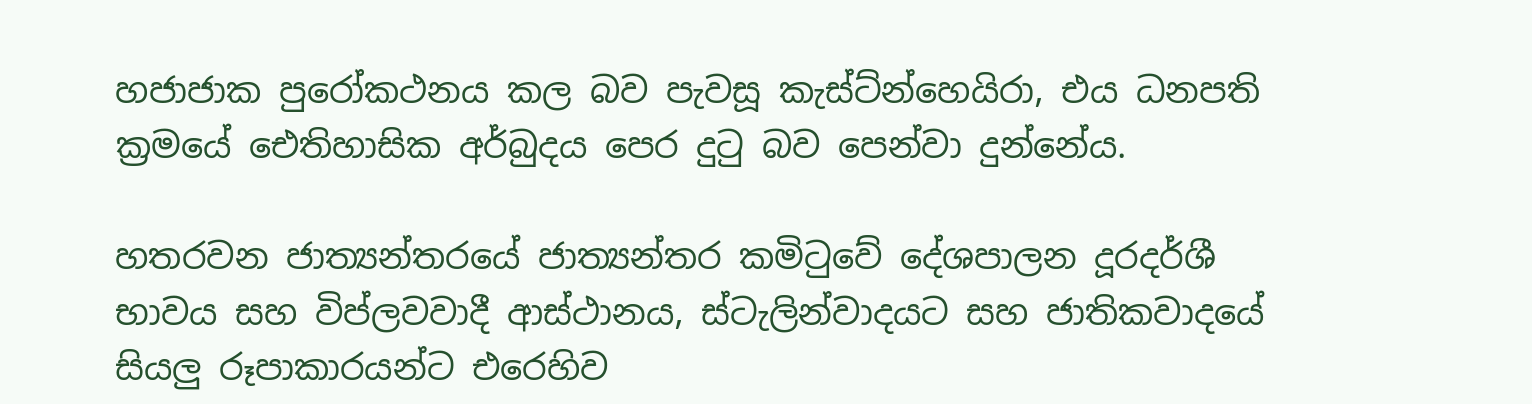හජාජාක පුරෝකථනය කල බව පැවසූ කැස්ට්න්හෙයිරා, එය ධනපති ක්‍රමයේ ඓතිහාසික අර්බුදය පෙර දුටු බව පෙන්වා දුන්නේය.

හතරවන ජාත්‍යන්තරයේ ජාත්‍යන්තර කමිටුවේ දේශපාලන දූරදර්ශී භාවය සහ විප්ලවවාදී ආස්ථානය, ස්ටැලින්වාදයට සහ ජාතිකවාදයේ සියලු රූපාකාරයන්ට එරෙහිව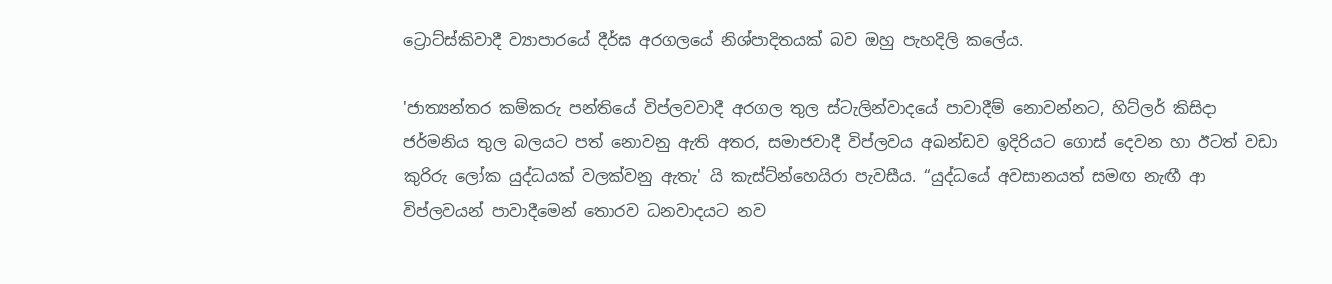ට්‍රොට්ස්කිවාදී ව්‍යාපාරයේ දීර්ඝ අරගලයේ නිශ්පාදිතයක් බව ඔහු පැහදිලි කලේය.

'ජාත්‍යන්තර කම්කරු පන්තියේ විප්ලවවාදී අරගල තුල ස්ටැලින්වාදයේ පාවාදීම් නොවන්නට, හිට්ලර් කිසිදා ජර්මනිය තුල බලයට පත් නොවනු ඇති අතර, සමාජවාදී විප්ලවය අඛන්ඩව ඉදිරියට ගොස් දෙවන හා ඊටත් වඩා කුරිරු ලෝක යුද්ධයක් වලක්වනු ඇතැ' යි කැස්ට්න්හෙයිරා පැවසීය. “යුද්ධයේ අවසානයත් සමඟ නැඟී ආ විප්ලවයන් පාවාදීමෙන් තොරව ධනවාදයට නව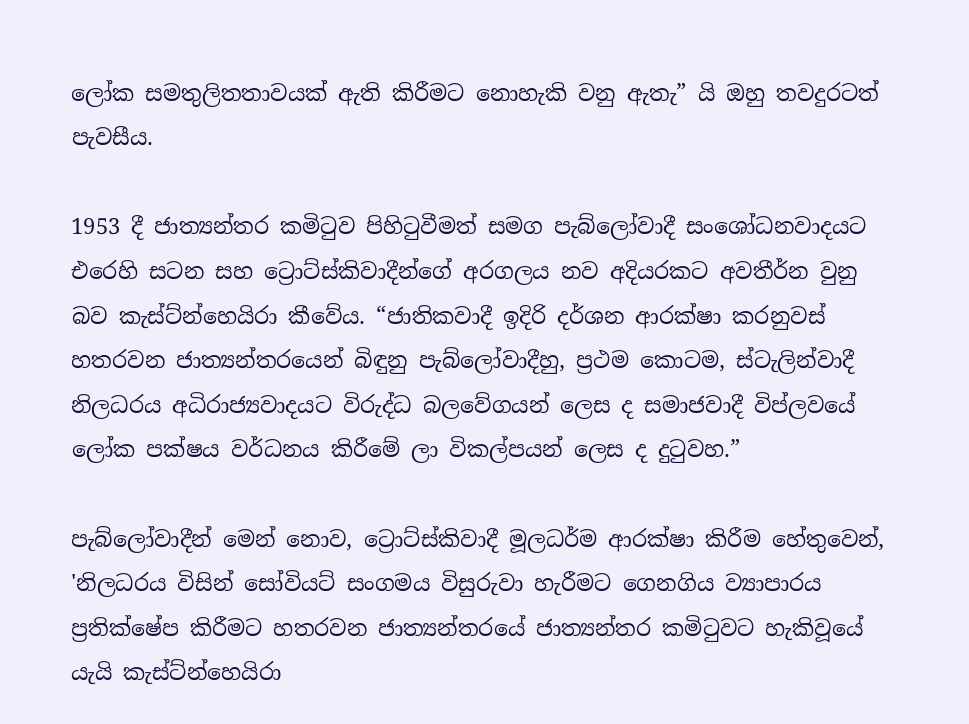ලෝක සමතුලිතතාවයක් ඇති කිරීමට නොහැකි වනු ඇතැ” යි ඔහු තවදුරටත් පැවසීය.

1953 දී ජාත්‍යන්තර කමිටුව පිහිටුවීමත් සමග පැබ්ලෝවාදී සංශෝධනවාදයට එරෙහි සටන සහ ට්‍රොට්ස්කිවාදීන්ගේ අරගලය නව අදියරකට අවතීර්න වුනු බව කැස්ට්න්හෙයිරා කීවේය. “ජාතිකවාදී ඉදිරි දර්ශන ආරක්ෂා කරනුවස් හතරවන ජාත්‍යන්තරයෙන් බිඳුනු පැබ්ලෝවාදීහු, ප්‍රථම කොටම, ස්ටැලින්වාදී නිලධරය අධිරාජ්‍යවාදයට විරුද්ධ බලවේගයන් ලෙස ද සමාජවාදී විප්ලවයේ ලෝක පක්ෂය වර්ධනය කිරීමේ ලා විකල්පයන් ලෙස ද දුටුවහ.”

පැබ්ලෝවාදීන් මෙන් නොව, ට්‍රොට්ස්කිවාදී මූලධර්ම ආරක්ෂා කිරීම හේතුවෙන්, 'නිලධරය විසින් සෝවියට් සංගමය විසුරුවා හැරීමට ගෙනගිය ව්‍යාපාරය ප්‍රතික්ෂේප කිරීමට හතරවන ජාත්‍යන්තරයේ ජාත්‍යන්තර කමිටුවට හැකිවූයේ යැයි කැස්ට්න්හෙයිරා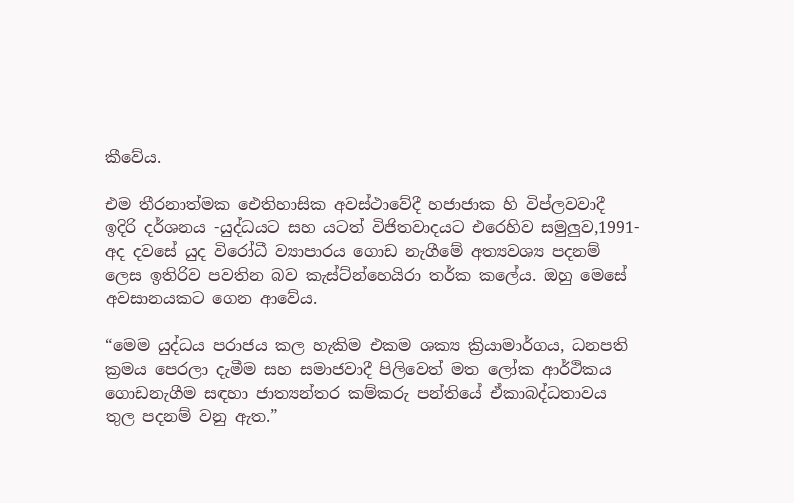කීවේය.

එම තීරනාත්මක ඓතිහාසික අවස්ථාවේදී හජාජාක හි විප්ලවවාදී ඉදිරි දර්ශනය -යුද්ධයට සහ යටත් විජිතවාදයට එරෙහිව සමුලුව,1991- අද දවසේ යුද විරෝධී ව්‍යාපාරය ගොඩ නැගීමේ අත්‍යවශ්‍ය පදනම් ලෙස ඉතිරිව පවතින බව කැස්ට්න්හෙයිරා තර්ක කලේය. ඔහු මෙසේ අවසානයකට ගෙන ආවේය.

“මෙම යුද්ධය පරාජය කල හැකිම එකම ශක්‍ය ක්‍රියාමාර්ගය, ධනපති ක්‍රමය පෙරලා දැමීම සහ සමාජවාදී පිලිවෙත් මත ලෝක ආර්ථිකය ගොඩනැගීම සඳහා ජාත්‍යන්තර කම්කරු පන්තියේ ඒකාබද්ධතාවය තුල පදනම් වනු ඇත.”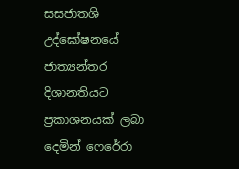සසජාතශි උද්ඝෝෂනයේ ජාත්‍යන්තර දිශානතියට ප්‍රකාශනයක් ලබා දෙමින් ෆෙරේරා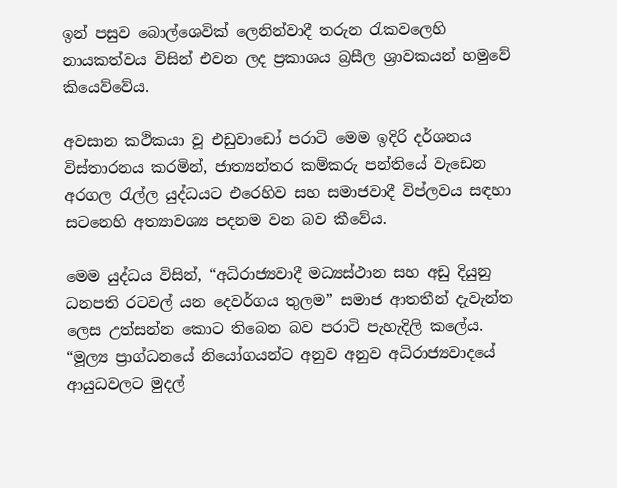ඉන් පසුව බොල්ශෙවික් ලෙනින්වාදී තරුන රැකවලෙහි නායකත්වය විසින් එවන ලද ප්‍රකාශය බ්‍රසීල ශ්‍රාවකයන් හමුවේ කියෙව්වේය.

අවසාන කථිකයා වූ එඩුවාඩෝ පරාටි මෙම ඉදිරි දර්ශනය විස්තාරනය කරමින්, ජාත්‍යන්තර කම්කරු පන්තියේ වැඩෙන අරගල රැල්ල යුද්ධයට එරෙහිව සහ සමාජවාදී විප්ලවය සඳහා සටනෙහි අත්‍යාවශ්‍ය පදනම වන බව කීවේය.

මෙම යුද්ධය විසින්, “අධිරාජ්‍යවාදී මධ්‍යස්ථාන සහ අඩු දියුනු ධනපති රටවල් යන දෙවර්ගය තුලම” සමාජ ආතතීන් දැවැන්ත ලෙස උත්සන්න කොට තිබෙන බව පරාටි පැහැදිලි කලේය. “මූල්‍ය ප්‍රාග්ධනයේ නියෝගයන්ට අනුව අනුව අධිරාජ්‍යවාදයේ ආයුධවලට මුදල්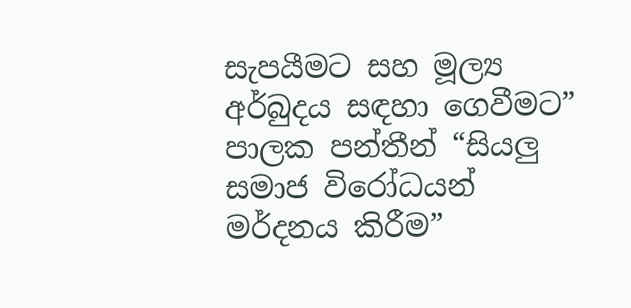සැපයීමට සහ මූල්‍ය අර්බුදය සඳහා ගෙවීමට” පාලක පන්තීන් “සියලු සමාජ විරෝධයන් මර්දනය කිරීම”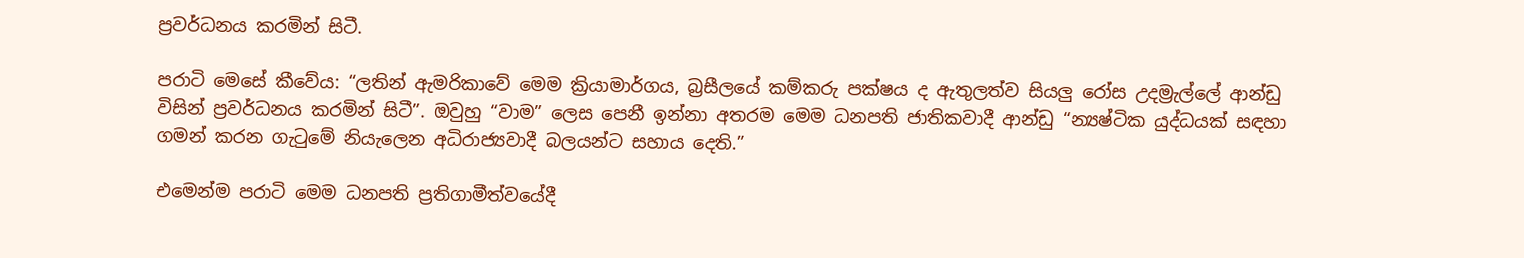ප්‍රවර්ධනය කරමින් සිටී.

පරාටි මෙසේ කීවේය: “ලතින් ඇමරිකාවේ මෙම ක්‍රියාමාර්ගය, බ්‍රසීලයේ කම්කරු පක්ෂය ද ඇතුලත්ව සියලු රෝස උදම්‍රැල්ලේ ආන්ඩු විසින් ප්‍රවර්ධනය කරමින් සිටී”. ඔවුහු “වාම” ලෙස පෙනී ඉන්නා අතරම මෙම ධනපති ජාතිකවාදී ආන්ඩු “න්‍යෂ්ටික යුද්ධයක් සඳහා ගමන් කරන ගැටුමේ නියැලෙන අධිරාජ්‍යවාදී බලයන්ට සහාය දෙති.”

එමෙන්ම පරාටි මෙම ධනපති ප්‍රතිගාමීත්වයේදී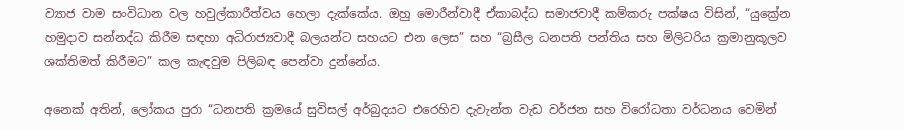ව්‍යාජ වාම සංවිධාන වල හවුල්කාරීත්වය හෙලා දැක්කේය. ඔහු මොරීන්වාදී ඒකාබද්ධ සමාජවාදී කම්කරු පක්ෂය විසින්, “යුක්‍රේන හමුදාව සන්නද්ධ කිරීම සඳහා අධිරාජ්‍යවාදී බලයන්ට සහයට එන ලෙස” සහ “බ්‍රසීල ධනපති පන්තිය සහ මිලිටරිය ක්‍රමානුකූලව ශක්තිමත් කිරීමට” කල කැඳවුම පිලිබඳ පෙන්වා දුන්නේය.

අනෙක් අතින්, ලෝකය පුරා “ධනපති ක්‍රමයේ සුවිසල් අර්බුදයට එරෙහිව දැවැන්ත වැඩ වර්ජන සහ විරෝධතා වර්ධනය වෙමින්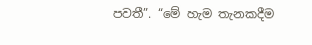පවතී”. “මේ හැම තැනකදීම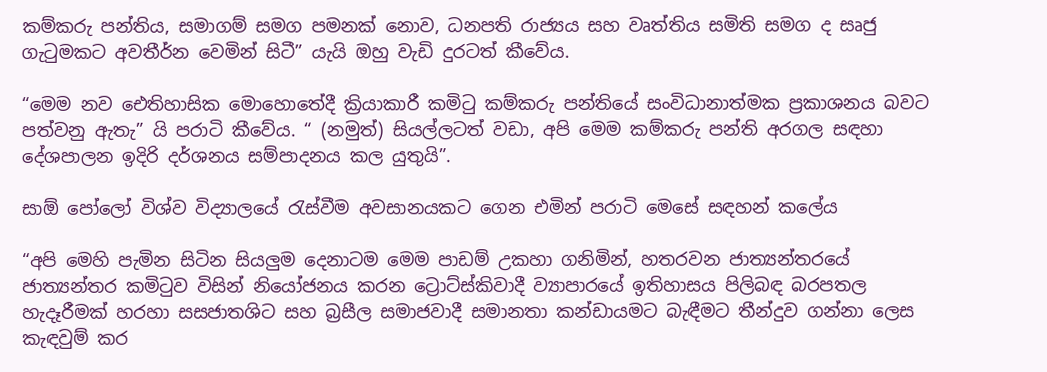කම්කරු පන්තිය, සමාගම් සමග පමනක් නොව, ධනපති රාජ්‍යය සහ වෘත්තිය සමිති සමග ද සෘජු ගැටුමකට අවතීර්න වෙමින් සිටී” යැයි ඔහු වැඩි දුරටත් කීවේය.

“මෙම නව ඓතිහාසික මොහොතේදී ක්‍රියාකාරී කමිටු කම්කරු පන්තියේ සංවිධානාත්මක ප්‍රකාශනය බවට පත්වනු ඇතැ” යි පරාටි කීවේය. “ (නමුත්) සියල්ලටත් වඩා, අපි මෙම කම්කරු පන්ති අරගල සඳහා දේශපාලන ඉදිරි දර්ශනය සම්පාදනය කල යුතුයි”.

සාඕ පෝලෝ විශ්ව විද්‍යාලයේ රැස්වීම අවසානයකට ගෙන එමින් පරාටි මෙසේ සඳහන් කලේය

“අපි මෙහි පැමින සිටින සියලුම දෙනාටම මෙම පාඩම් උකහා ගනිමින්, හතරවන ජාත්‍යන්තරයේ ජාත්‍යන්තර කමිටුව විසින් නියෝජනය කරන ට්‍රොට්ස්කිවාදී ව්‍යාපාරයේ ඉතිහාසය පිලිබඳ බරපතල හැදෑරීමක් හරහා සසජාතශිට සහ බ්‍රසීල සමාජවාදී සමානතා කන්ඩායමට බැඳීමට තීන්දුව ගන්නා ලෙස කැඳවුම් කර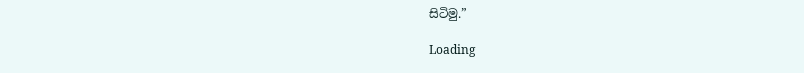සිටිමු.”

Loading